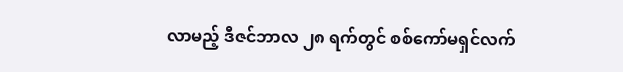လာမည့် ဒီဇင်ဘာလ ၂၈ ရက်တွင် စစ်ကော်မရှင်လက်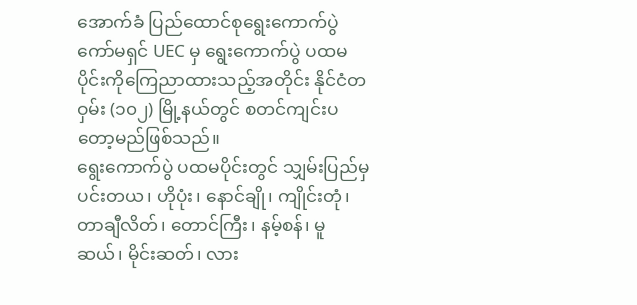အောက်ခံ ပြည်ထောင်စုရွေးကောက်ပွဲကော်မရှင် UEC မှ ရွေးကောက်ပွဲ ပထမပိုင်းကိုကြေညာထားသည့်အတိုင်း နိုင်ငံတဝှမ်း (၁၀၂) မြို့နယ်တွင် စတင်ကျင်းပတော့မည်ဖြစ်သည်။
ရွေးကောက်ပွဲ ပထမပိုင်းတွင် သျှမ်းပြည်မှ ပင်းတယ၊ ဟိုပုံး၊ နောင်ချို၊ ကျိုင်းတုံ၊ တာချီလိတ်၊ တောင်ကြီး၊ နမ့်စန်၊ မူဆယ်၊ မိုင်းဆတ်၊ လား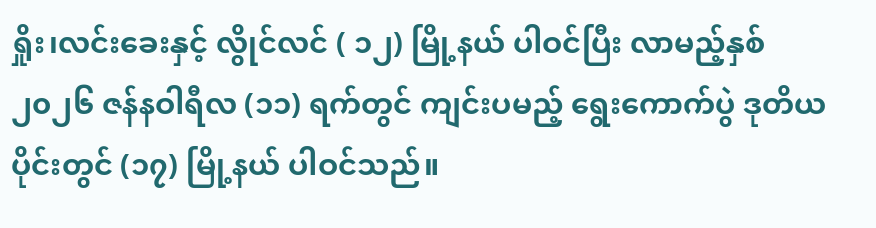ရှိုး၊လင်းခေးနှင့် လွိုင်လင် ( ၁၂) မြို့နယ် ပါဝင်ပြီး လာမည့်နှစ် ၂၀၂၆ ဇန်နဝါရီလ (၁၁) ရက်တွင် ကျင်းပမည့် ရွေးကောက်ပွဲ ဒုတိယပိုင်းတွင် (၁၇) မြို့နယ် ပါဝင်သည်။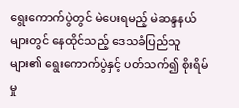ရွေးကောက်ပွဲတွင် မဲပေးရမည့် မဲဆန္ဒနယ်များတွင် နေထိုင်သည့် ဒေသခံပြည်သူများ၏ ရွေးကောက်ပွဲနှင့် ပတ်သက်၍ စိုးရိမ်မှု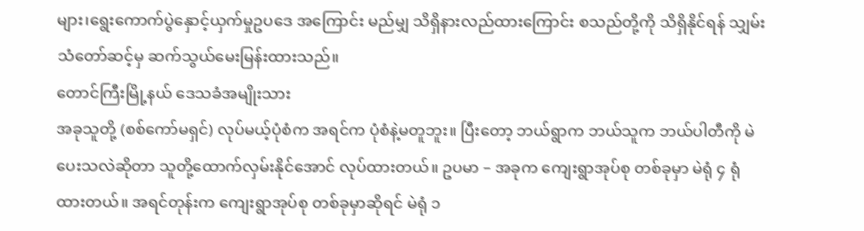များ၊ရွေးကောက်ပွဲနှောင့်ယှက်မှုဥပဒေ အကြောင်း မည်မျှ သိရှိနားလည်ထားကြောင်း စသည်တို့ကို သိရှိနိုင်ရန် သျှမ်းသံတော်ဆင့်မှ ဆက်သွယ်မေးမြန်းထားသည်။
တောင်ကြီးမြို့နယ် ဒေသခံအမျိုးသား
အခုသူတို့ (စစ်ကော်မရှင်) လုပ်မယ့်ပုံစံက အရင်က ပုံစံနဲ့မတူဘူး။ ပြီးတော့ ဘယ်ရွာက ဘယ်သူက ဘယ်ပါတီကို မဲပေးသလဲဆိုတာ သူတို့ထောက်လှမ်းနိုင်အောင် လုပ်ထားတယ်။ ဥပမာ – အခုက ကျေးရွာအုပ်စု တစ်ခုမှာ မဲရုံ ၄ ရုံထားတယ်။ အရင်တုန်းက ကျေးရွာအုပ်စု တစ်ခုမှာဆိုရင် မဲရုံ ၁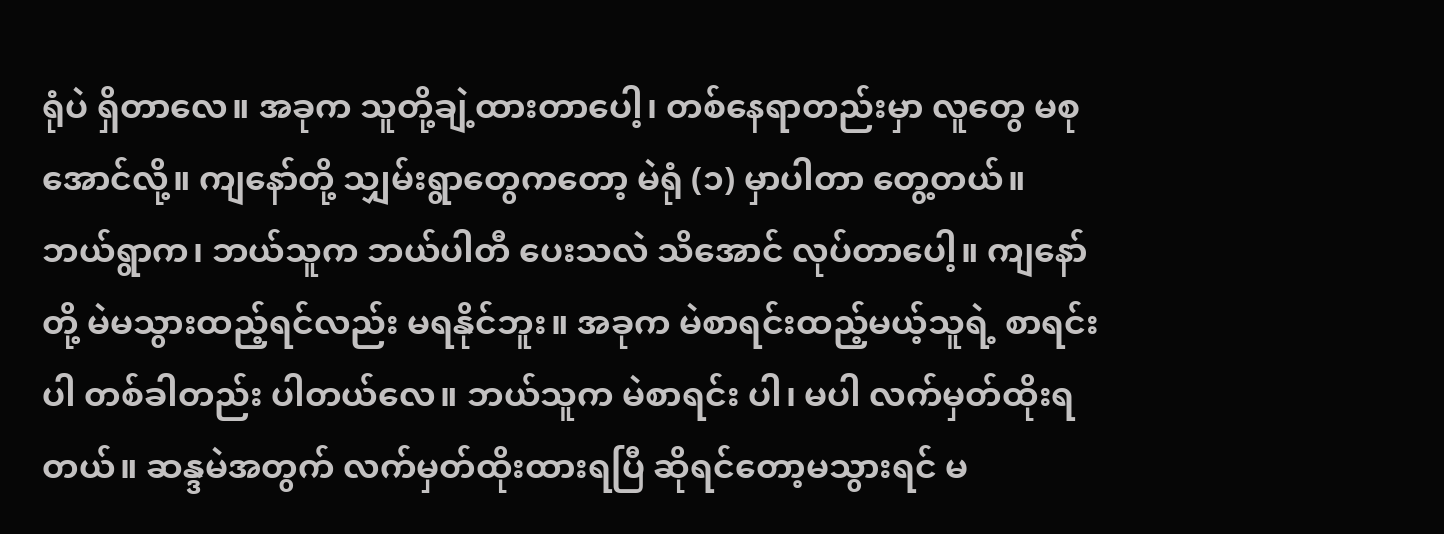ရုံပဲ ရှိတာလေ။ အခုက သူတို့ချဲ့ထားတာပေါ့၊ တစ်နေရာတည်းမှာ လူတွေ မစုအောင်လို့။ ကျနော်တို့ သျှမ်းရွာတွေကတော့ မဲရုံ (၁) မှာပါတာ တွေ့တယ်။
ဘယ်ရွာက၊ ဘယ်သူက ဘယ်ပါတီ ပေးသလဲ သိအောင် လုပ်တာပေါ့။ ကျနော်တို့ မဲမသွားထည့်ရင်လည်း မရနိုင်ဘူး။ အခုက မဲစာရင်းထည့်မယ့်သူရဲ့ စာရင်းပါ တစ်ခါတည်း ပါတယ်လေ။ ဘယ်သူက မဲစာရင်း ပါ၊ မပါ လက်မှတ်ထိုးရတယ်။ ဆန္ဒမဲအတွက် လက်မှတ်ထိုးထားရပြီ ဆိုရင်တော့မသွားရင် မ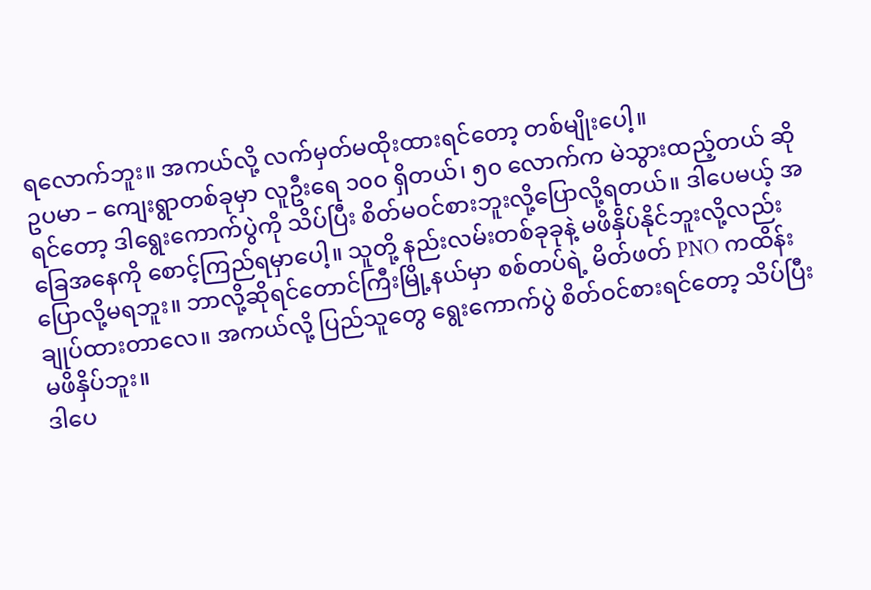ရလောက်ဘူး။ အကယ်လို့ လက်မှတ်မထိုးထားရင်တော့ တစ်မျိုးပေါ့။
ဥပမာ – ကျေးရွာတစ်ခုမှာ လူဦးရေ ၁၀၀ ရှိတယ်၊ ၅၀ လောက်က မဲသွားထည့်တယ် ဆိုရင်တော့ ဒါရွေးကောက်ပွဲကို သိပ်ပြီး စိတ်မဝင်စားဘူးလို့ပြောလို့ရတယ်။ ဒါပေမယ့် အခြေအနေကို စောင့်ကြည်ရမှာပေါ့။ သူတို့ နည်းလမ်းတစ်ခုခုနဲ့ မဖိနှိပ်နိုင်ဘူးလို့လည်း ပြောလို့မရဘူး။ ဘာလို့ဆိုရင်တောင်ကြီးမြို့နယ်မှာ စစ်တပ်ရဲ့ မိတ်ဖတ် PNO ကထိန်းချုပ်ထားတာလေ။ အကယ်လို့ ပြည်သူတွေ ရွေးကောက်ပွဲ စိတ်ဝင်စားရင်တော့ သိပ်ပြီး မဖိနှိပ်ဘူး။
ဒါပေ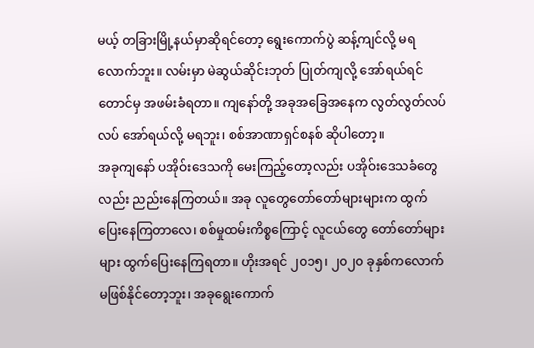မယ့် တခြားမြို့နယ်မှာဆိုရင်တော့ ရွေးကောက်ပွဲ ဆန့်ကျင်လို့ မရလောက်ဘူး။ လမ်းမှာ မဲဆွယ်ဆိုင်းဘုတ် ပြုတ်ကျလို့ အော်ရယ်ရင်တောင်မှ အဖမ်းခံရတာ။ ကျနော်တို့ အခုအခြေအနေက လွတ်လွတ်လပ်လပ် အော်ရယ်လို့ မရဘူး၊ စစ်အာဏာရှင်စနစ် ဆိုပါတော့။
အခုကျနော် ပအိုဝ်းဒေသကို မေးကြည့်တော့လည်း ပအိုဝ်းဒေသခံတွေလည်း ညည်းနေကြတယ်။ အခု လူတွေတော်တော်များများက ထွက်ပြေးနေကြတာလေ၊ စစ်မှုထမ်းကိစ္စကြောင့် လူငယ်တွေ တော်တော်များများ ထွက်ပြေးနေကြရတာ။ ဟိုးအရင် ၂၀၁၅၊ ၂၀၂၀ ခုနှစ်ကလောက် မဖြစ်နိုင်တော့ဘူး၊ အခုရွေးကောက်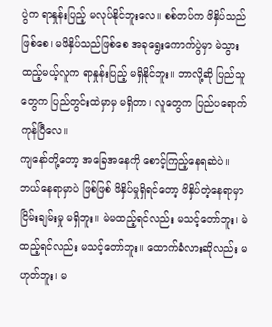ပွဲက ရာနှုန်းပြည့် မလုပ်နိုင်ဘူးလေ။ စစ်တပ်က ဖိနှိပ်သည်ဖြစ်စေ၊ မဖိနှိပ်သည်ဖြစ်စေ အခုရွေးကောက်ပွဲမှာ မဲသွားထည့်မယ့်လူက ရာနှုန်းပြည့် မရှိနိုင်ဘူး။ ဘာလို့ဆို ပြည်သူတွေက ပြည်တွင်းထဲမှာမှ မရှိတာ၊ လူတွေက ပြည်ပရောက်ကုန်ပြီလေ။
ကျနော်တို့တော့ အခြေအနေကို စောင့်ကြည့်နေရဆဲပဲ။ ဘယ်နေရာမှာပဲ ဖြစ်ဖြစ် ဖိနှိပ်မှုရှိရင်တော့ ဖိနှိပ်တဲ့နေရာမှာ ငြိမ်းချမ်းမှု မရှိဘူး။ မဲမထည့်ရင်လည်း မသင့်တော်ဘူး၊ မဲထည့်ရင်လည်း မသင့်တော်ဘူး။ ထောက်ခံလားဆိုလည်း မဟုတ်ဘူး၊ မ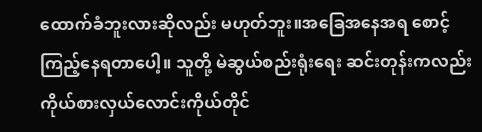ထောက်ခံဘူးလားဆိုလည်း မဟုတ်ဘူး။အခြေအနေအရ စောင့်ကြည့်နေရတာပေါ့။ သူတို့ မဲဆွယ်စည်းရုံးရေး ဆင်းတုန်းကလည်း ကိုယ်စားလှယ်လောင်းကိုယ်တိုင်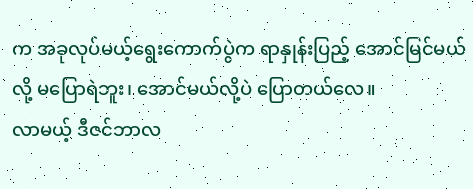က အခုလုပ်မယ့်ရွေးကောက်ပွဲက ရာနှုန်းပြည့် အောင်မြင်မယ်လို့ မပြောရဲဘူး၊ အောင်မယ်လို့ပဲ ပြောတယ်လေ။
လာမယ့် ဒီဇင်ဘာလ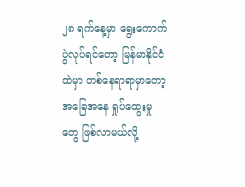၂၈ ရက်နေ့မှာ ရွေးကောက်ပွဲလုပ်ရင်တော့ မြန်မာနိုင်ငံထဲမှာ တစ်နေရာရာမှာတော့ အခြေအနေ ရှုပ်ထွေးမှုတွေ ဖြစ်လာမယ်လို့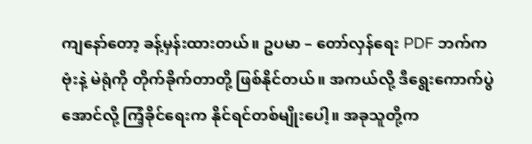ကျနော်တော့ ခန့်မှန်းထားတယ်။ ဥပမာ – တော်လှန်ရေး PDF ဘက်က ဗုံးနဲ့ မဲရုံကို တိုက်ခိုက်တာတို့ ဖြစ်နိုင်တယ်။ အကယ်လို့ ဒီရွေးကောက်ပွဲအောင်လို့ ကြံ့ခိုင်ရေးက နိုင်ရင်တစ်မျိုးပေါ့။ အခုသူတို့က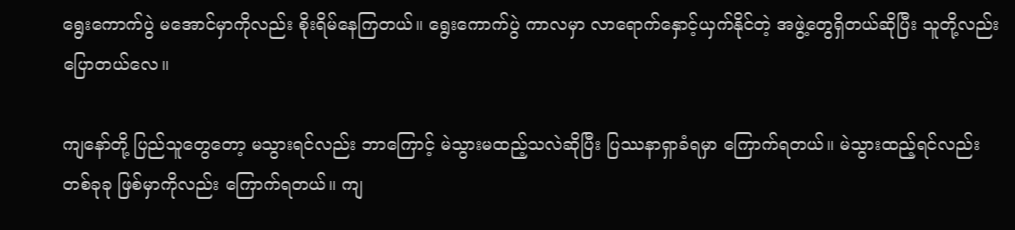ရွေးကောက်ပွဲ မအောင်မှာကိုလည်း စိုးရိမ်နေကြတယ်။ ရွေးကောက်ပွဲ ကာလမှာ လာရောက်နှောင့်ယှက်နိုင်တဲ့ အဖွဲ့တွေရှိတယ်ဆိုပြီး သူတို့လည်း ပြောတယ်လေ။

ကျနော်တို့ ပြည်သူတွေတော့ မသွားရင်လည်း ဘာကြောင့် မဲသွားမထည့်သလဲဆိုပြီး ပြဿနာရှာခံရမှာ ကြောက်ရတယ်။ မဲသွားထည့်ရင်လည်းတစ်ခုခု ဖြစ်မှာကိုလည်း ကြောက်ရတယ်။ ကျ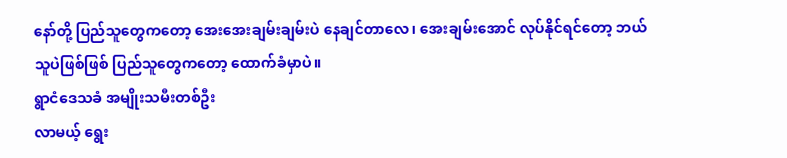နော်တို့ ပြည်သူတွေကတော့ အေးအေးချမ်းချမ်းပဲ နေချင်တာလေ၊ အေးချမ်းအောင် လုပ်နိုင်ရင်တော့ ဘယ်သူပဲဖြစ်ဖြစ် ပြည်သူတွေကတော့ ထောက်ခံမှာပဲ။
ရွာငံဒေသခံ အမျိုးသမီးတစ်ဦး
လာမယ့် ရွေး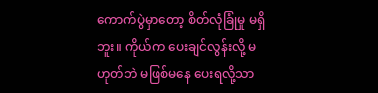ကောက်ပွဲမှာတော့ စိတ်လုံခြုံမှု မရှိဘူး။ ကိုယ်က ပေးချင်လွန်းလို့ မဟုတ်ဘဲ မဖြစ်မနေ ပေးရလို့သာ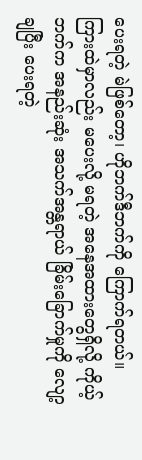ပေးရတဲ့ မဲဖြစ်တော့၊ ဟိုဘက်ဒီဘက်ကို ကြောက်ရတယ်။ ကြားထဲမှာလည်း မပေးလို့ မရတဲ့ အနေအထားတွေရှိလို့ ကိုယ့်ဘက်က အနည်းဆုံး အသက်အန္တရာယ် ခြိမ်းခြောက်မှုကို လျော့ချပြီး ပေးရတဲ့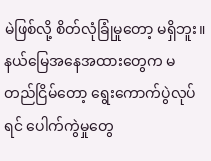မဲဖြစ်လို့ စိတ်လုံခြုံမှုတော့ မရှိဘူး။
နယ်မြေအနေအထားတွေက မတည်ငြိမ်တော့ ရွေးကောက်ပွဲလုပ်ရင် ပေါက်ကွဲမှုတွေ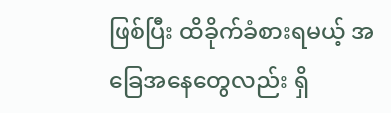ဖြစ်ပြီး ထိခိုက်ခံစားရမယ့် အခြေအနေတွေလည်း ရှိ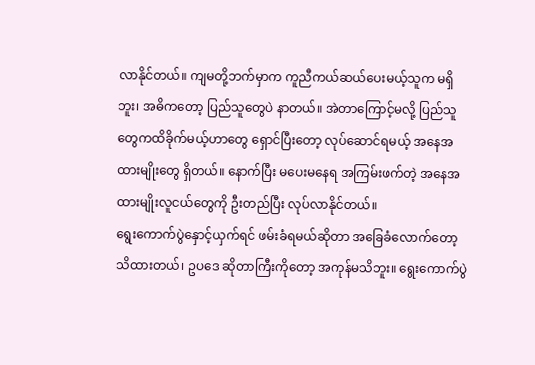လာနိုင်တယ်။ ကျမတို့ဘက်မှာက ကူညီကယ်ဆယ်ပေးမယ့်သူက မရှိဘူး၊ အဓိကတော့ ပြည်သူတွေပဲ နာတယ်။ အဲတာကြောင့်မလို့ ပြည်သူတွေကထိခိုက်မယ့်ဟာတွေ ရှောင်ပြီးတော့ လုပ်ဆောင်ရမယ့် အနေအထားမျိုးတွေ ရှိတယ်။ နောက်ပြီး မပေးမနေရ အကြမ်းဖက်တဲ့ အနေအထားမျိုးလူငယ်တွေကို ဦးတည်ပြီး လုပ်လာနိုင်တယ်။
ရွေးကောက်ပွဲနှောင့်ယှက်ရင် ဖမ်းခံရမယ်ဆိုတာ အခြေခံလောက်တော့ သိထားတယ်၊ ဥပဒေ ဆိုတာကြီးကိုတော့ အကုန်မသိဘူး။ ရွေးကောက်ပွဲ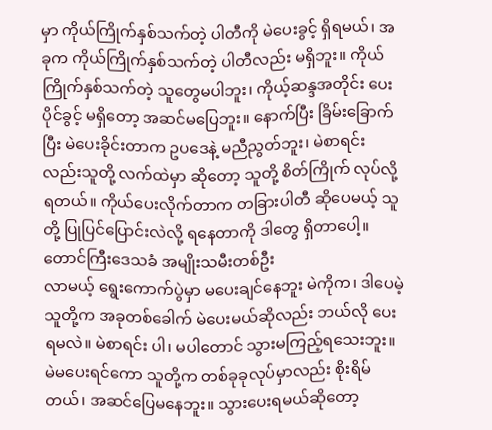မှာ ကိုယ်ကြိုက်နှစ်သက်တဲ့ ပါတီကို မဲပေးခွင့် ရှိရမယ်၊ အခုက ကိုယ်ကြိုက်နှစ်သက်တဲ့ ပါတီလည်း မရှိဘူး။ ကိုယ်ကြိုက်နှစ်သက်တဲ့ သူတွေမပါဘူး၊ ကိုယ့်ဆန္ဒအတိုင်း ပေးပိုင်ခွင့် မရှိတော့ အဆင်မပြေဘူး။ နောက်ပြီး ခြိမ်းခြောက်ပြီး မဲပေးခိုင်းတာက ဥပဒေနဲ့ မညီညွတ်ဘူး၊ မဲစာရင်းလည်းသူတို့ လက်ထဲမှာ ဆိုတော့ သူတို့ စိတ်ကြိုက် လုပ်လို့ရတယ်။ ကိုယ်ပေးလိုက်တာက တခြားပါတီ ဆိုပေမယ့် သူတို့ ပြုပြင်ပြောင်းလဲလို့ ရနေတာကို ဒါတွေ ရှိတာပေါ့။
တောင်ကြီးဒေသခံ အမျိုးသမီးတစ်ဦး
လာမယ့် ရွေးကောက်ပွဲမှာ မပေးချင်နေဘူး မဲကိုက၊ ဒါပေမဲ့ သူတို့က အခုတစ်ခေါက် မဲပေးမယ်ဆိုလည်း ဘယ်လို ပေးရမလဲ။ မဲစာရင်း ပါ၊ မပါတောင် သွားမကြည့်ရသေးဘူး။ မဲမပေးရင်ကော သူတို့က တစ်ခုခုလုပ်မှာလည်း စိုးရိမ်တယ်၊ အဆင်ပြေမနေဘူး။ သွားပေးရမယ်ဆိုတော့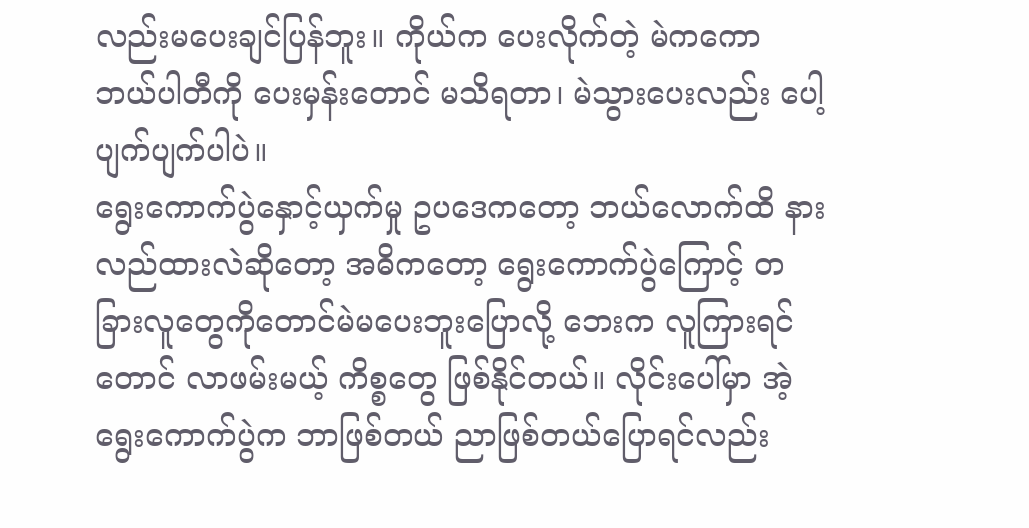လည်းမပေးချင်ပြန်ဘူး။ ကိုယ်က ပေးလိုက်တဲ့ မဲကကော ဘယ်ပါတီကို ပေးမှန်းတောင် မသိရတာ၊ မဲသွားပေးလည်း ပေါ့ပျက်ပျက်ပါပဲ။
ရွေးကောက်ပွဲနှောင့်ယှက်မှု ဥပဒေကတော့ ဘယ်လောက်ထိ နားလည်ထားလဲဆိုတော့ အဓိကတော့ ရွေးကောက်ပွဲကြောင့် တခြားလူတွေကိုတောင်မဲမပေးဘူးပြောလို့ ဘေးက လူကြားရင်တောင် လာဖမ်းမယ့် ကိစ္စတွေ ဖြစ်နိုင်တယ်။ လိုင်းပေါ်မှာ အဲ့ရွေးကောက်ပွဲက ဘာဖြစ်တယ် ညာဖြစ်တယ်ပြောရင်လည်း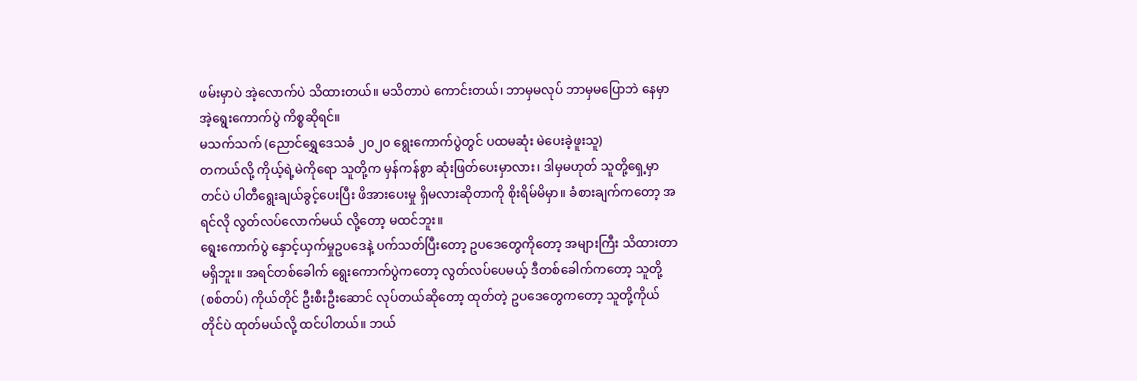ဖမ်းမှာပဲ အဲ့လောက်ပဲ သိထားတယ်။ မသိတာပဲ ကောင်းတယ်၊ ဘာမှမလုပ် ဘာမှမပြောဘဲ နေမှာ အဲ့ရွေးကောက်ပွဲ ကိစ္စဆိုရင်။
မသက်သက် (ညောင်ရွှေဒေသခံ ၂၀၂၀ ရွေးကောက်ပွဲတွင် ပထမဆုံး မဲပေးခဲ့ဖူးသူ)
တကယ်လို့ ကိုယ့်ရဲ့မဲကိုရော သူတို့က မှန်ကန်စွာ ဆုံးဖြတ်ပေးမှာလား၊ ဒါမှမဟုတ် သူတို့ရှေ့မှာတင်ပဲ ပါတီရွေးချယ်ခွင့်ပေးပြီး ဖိအားပေးမှု ရှိမလားဆိုတာကို စိုးရိမ်မိမှာ။ ခံစားချက်ကတော့ အရင်လို လွတ်လပ်လောက်မယ် လို့တော့ မထင်ဘူး။
ရွေးကောက်ပွဲ နှောင့်ယှက်မှုဥပဒေနဲ့ ပက်သတ်ပြီးတော့ ဥပဒေတွေကိုတော့ အများကြီး သိထားတာ မရှိဘူး။ အရင်တစ်ခေါက် ရွေးကောက်ပွဲကတော့ လွတ်လပ်ပေမယ့် ဒီတစ်ခေါက်ကတော့ သူတို့(စစ်တပ်) ကိုယ်တိုင် ဦးစီးဦးဆောင် လုပ်တယ်ဆိုတော့ ထုတ်တဲ့ ဥပဒေတွေကတော့ သူတို့ကိုယ်တိုင်ပဲ ထုတ်မယ်လို့ ထင်ပါတယ်။ ဘယ်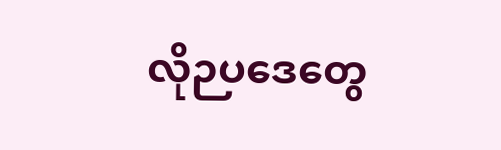လိုဉပဒေတွေ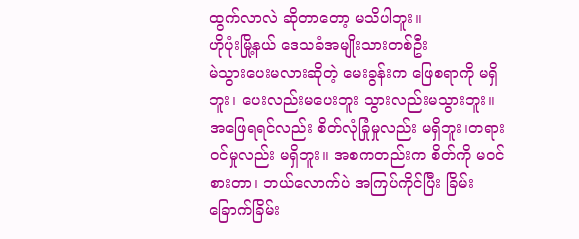ထွက်လာလဲ ဆိုတာတော့ မသိပါဘူး။
ဟိုပုံးမြို့နယ် ဒေသခံအမျိုးသားတစ်ဦး
မဲသွားပေးမလားဆိုတဲ့ မေးခွန်းက ဖြေစရာကို မရှိဘူး၊ ပေးလည်းမပေးဘူး သွားလည်းမသွားဘူး။ အဖြေရရင်လည်း စိတ်လုံခြုံမှုလည်း မရှိဘူး၊တရားဝင်မှုလည်း မရှိဘူး။ အစကတည်းက စိတ်ကို မဝင်စားတာ၊ ဘယ်လောက်ပဲ အကြပ်ကိုင်ပြီး ခြိမ်းခြောက်ခြိမ်း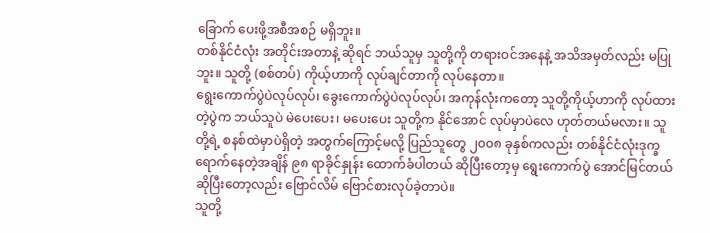ခြောက် ပေးဖို့အစီအစဉ် မရှိဘူး။
တစ်နိုင်ငံလုံး အတိုင်းအတာနဲ့ ဆိုရင် ဘယ်သူမှ သူတို့ကို တရားဝင်အနေနဲ့ အသိအမှတ်လည်း မပြုဘူး။ သူတို့ (စစ်တပ်) ကိုယ့်ဟာကို လုပ်ချင်တာကို လုပ်နေတာ။
ရွေးကောက်ပွဲပဲလုပ်လုပ်၊ ခွေးကောက်ပွဲပဲလုပ်လုပ်၊ အကုန်လုံးကတော့ သူတို့ကိုယ့်ဟာကို လုပ်ထားတဲ့ပွဲက ဘယ်သူပဲ မဲပေးပေး၊ မပေးပေး သူတို့က နိုင်အောင် လုပ်မှာပဲလေ ဟုတ်တယ်မလား။ သူတို့ရဲ့ စနစ်ထဲမှာပဲရှိတဲ့ အတွက်ကြောင့်မလို့ ပြည်သူတွေ ၂၀၀၈ ခုနှစ်ကလည်း တစ်နိုင်ငံလုံးဒုက္ခရောက်နေတဲ့အချိန် ၉၈ ရာခိုင်နှုန်း ထောက်ခံပါတယ် ဆိုပြီးတော့မှ ရွေးကောက်ပွဲ အောင်မြင်တယ် ဆိုပြီးတော့လည်း ဗြောင်လိမ် ဗြောင်စားလုပ်ခဲ့တာပဲ။
သူတို့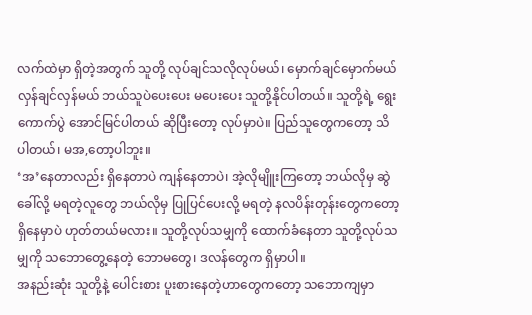လက်ထဲမှာ ရှိတဲ့အတွက် သူတို့ လုပ်ချင်သလိုလုပ်မယ်၊ မှောက်ချင်မှောက်မယ် လှန်ချင်လှန်မယ် ဘယ်သူပဲပေးပေး မပေးပေး သူတို့နိုင်ပါတယ်။ သူတို့ရဲ့ ရွေးကောက်ပွဲ အောင်မြင်ပါတယ် ဆိုပြီးတော့ လုပ်မှာပဲ။ ပြည်သူတွေကတော့ သိပါတယ်၊ မအ,တော့ပါဘူး။
‘အ’နေတာလည်း ရှိနေတာပဲ ကျန်နေတာပဲ၊ အဲ့လိုမျိူးကြတော့ ဘယ်လိုမှ ဆွဲခေါ်လို့ မရတဲ့လူတွေ ဘယ်လိုမှ ပြုပြင်ပေးလို့ မရတဲ့ နလပိန်းတုန်းတွေကတော့ ရှိနေမှာပဲ ဟုတ်တယ်မလား။ သူတို့လုပ်သမျှကို ထောက်ခံနေတာ သူတို့လုပ်သမျှကို သဘောတွေ့နေတဲ့ ဘောမတွေ၊ ဒလန်တွေက ရှိမှာပါ။
အနည်းဆုံး သူတို့နဲ့ ပေါင်းစား ပူးစားနေတဲ့ဟာတွေကတော့ သဘောကျမှာ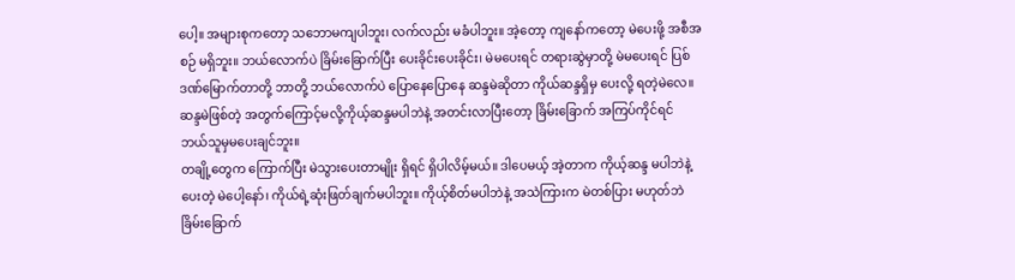ပေါ့။ အများစုကတော့ သဘောမကျပါဘူး၊ လက်လည်း မခံပါဘူး။ အဲ့တော့ ကျနော်ကတော့ မဲပေးဖို့ အစီအစဉ် မရှိဘူး။ ဘယ်လောက်ပဲ ခြိမ်းခြောက်ပြီး ပေးခိုင်းပေးခိုင်း၊ မဲမပေးရင် တရားဆွဲမှာတို့ မဲမပေးရင် ပြစ်ဒဏ်မြောက်တာတို့ ဘာတို့ ဘယ်လောက်ပဲ ပြောနေပြောနေ ဆန္ဒမဲဆိုတာ ကိုယ်ဆန္ဒရှိမှ ပေးလို့ ရတဲ့မဲလေ။ ဆန္ဒမဲဖြစ်တဲ့ အတွက်ကြောင့်မလို့ကိုယ့်ဆန္ဒမပါဘဲနဲ့ အတင်းလာပြီးတော့ ခြိမ်းခြောက် အကြပ်ကိုင်ရင် ဘယ်သူမှမပေးချင်ဘူး။
တချို့တွေက ကြောက်ပြီး မဲသွားပေးတာမျိုး ရှိရင် ရှိပါလိမ့်မယ်။ ဒါပေမယ့် အဲ့တာက ကိုယ့်ဆန္ဒ မပါဘဲနဲ့ ပေးတဲ့ မဲပေါ့နော်၊ ကိုယ်ရဲ့ဆုံးဖြတ်ချက်မပါဘူး။ ကိုယ့်စိတ်မပါဘဲနဲ့ အသဲကြားက မဲတစ်ပြား မဟုတ်ဘဲ ခြိမ်းခြောက်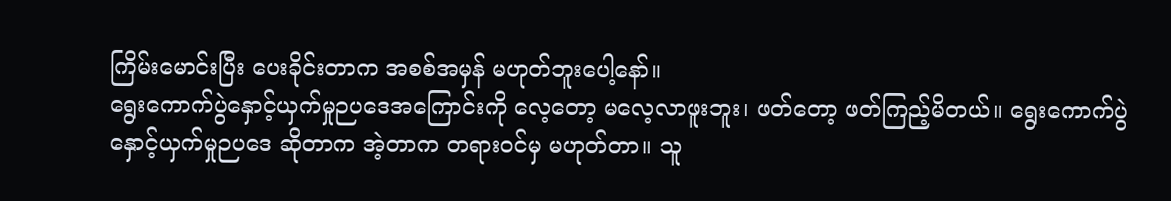ကြိမ်းမောင်းပြီး ပေးခိုင်းတာက အစစ်အမှန် မဟုတ်ဘူးပေါ့နော်။
ရွေးကောက်ပွဲနှောင့်ယှက်မှုဉပဒေအကြောင်းကို လေ့တော့ မလေ့လာဖူးဘူး၊ ဖတ်တော့ ဖတ်ကြည့်မိတယ်။ ရွေးကောက်ပွဲ နှောင့်ယှက်မှုဉပဒေ ဆိုတာက အဲ့တာက တရားဝင်မှ မဟုတ်တာ။ သူ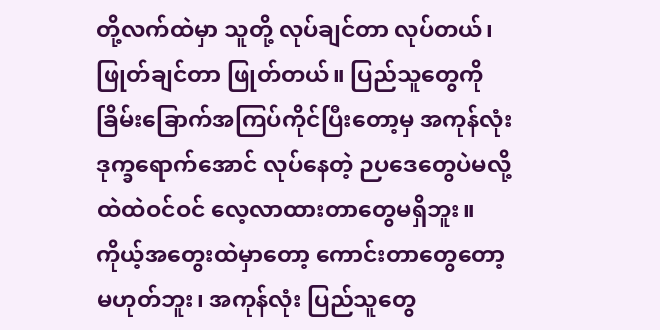တို့လက်ထဲမှာ သူတို့ လုပ်ချင်တာ လုပ်တယ်၊ ဖြုတ်ချင်တာ ဖြုတ်တယ်။ ပြည်သူတွေကို ခြိမ်းခြောက်အကြပ်ကိုင်ပြီးတော့မှ အကုန်လုံး ဒုက္ခရောက်အောင် လုပ်နေတဲ့ ဉပဒေတွေပဲမလို့ ထဲထဲဝင်ဝင် လေ့လာထားတာတွေမရှိဘူး။ ကိုယ့်အတွေးထဲမှာတော့ ကောင်းတာတွေတော့ မဟုတ်ဘူး၊ အကုန်လုံး ပြည်သူတွေ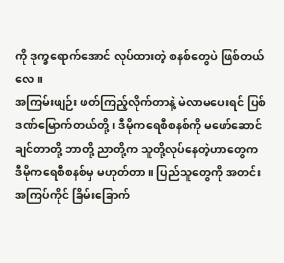ကို ဒုက္ခရောက်အောင် လုပ်ထားတဲ့ စနစ်တွေပဲ ဖြစ်တယ်လေ။
အကြမ်းဖျဉ်း ဖတ်ကြည့်လိုက်တာနဲ့ မဲလာမပေးရင် ပြစ်ဒဏ်မြောက်တယ်တို့၊ ဒီမိုကရေစီစနစ်ကို မဖော်ဆောင်ချင်တာတို့ ဘာတို့ ညာတို့က သူတို့လုပ်နေတဲ့ဟာတွေက ဒီမိုကရေစီစနစ်မှ မဟုတ်တာ။ ပြည်သူတွေကို အတင်းအကြပ်ကိုင် ခြိမ်းခြောက်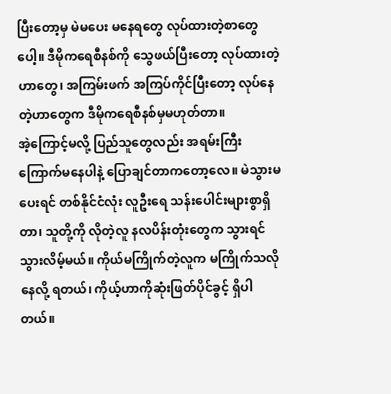ပြီးတော့မှ မဲမပေး မနေရတွေ လုပ်ထားတဲ့စာတွေပေါ့။ ဒီမိုကရေစီနစ်ကို သွေဖယ်ပြီးတော့ လုပ်ထားတဲ့ဟာတွေ၊ အကြမ်းဖက် အကြပ်ကိုင်ပြီးတော့ လုပ်နေတဲ့ဟာတွေက ဒီမိုကရေစီနစ်မှမဟုတ်တာ။
အဲ့ကြောင့်မလို့ ပြည်သူတွေလည်း အရမ်းကြီး ကြောက်မနေပါနဲ့ ပြောချင်တာကတော့လေ။ မဲသွားမပေးရင် တစ်နိုင်ငံလုံး လူဦးရေ သန်းပေါင်းများစွာရှိတာ၊ သူတို့ကို လိုတဲ့လူ နလပိန်းတုံးတွေက သွားရင် သွားလိမ့်မယ်။ ကိုယ်မကြိုက်တဲ့လူက မကြိုက်သလို နေလို့ ရတယ်၊ ကိုယ့်ဟာကိုဆုံးဖြတ်ပိုင်ခွင့် ရှိပါတယ်။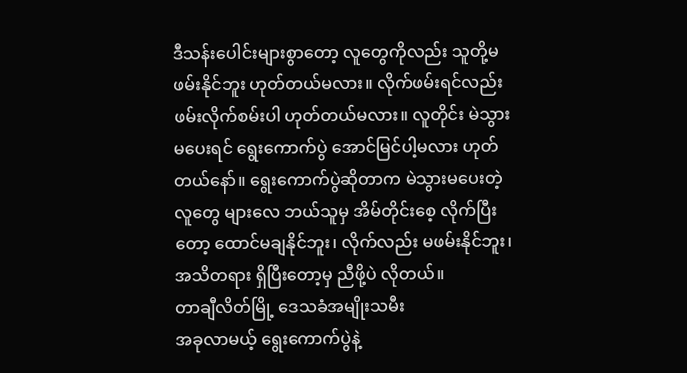ဒီသန်းပေါင်းများစွာတော့ လူတွေကိုလည်း သူတို့မဖမ်းနိုင်ဘူး ဟုတ်တယ်မလား။ လိုက်ဖမ်းရင်လည်း ဖမ်းလိုက်စမ်းပါ ဟုတ်တယ်မလား။ လူတိုင်း မဲသွားမပေးရင် ရွေးကောက်ပွဲ အောင်မြင်ပါ့မလား ဟုတ်တယ်နော်။ ရွေးကောက်ပွဲဆိုတာက မဲသွားမပေးတဲ့လူတွေ များလေ ဘယ်သူမှ အိမ်တိုင်းစေ့ လိုက်ပြီးတော့ ထောင်မချနိုင်ဘူး၊ လိုက်လည်း မဖမ်းနိုင်ဘူး၊ အသိတရား ရှိပြီးတော့မှ ညီဖို့ပဲ လိုတယ်။
တာချီလိတ်မြို့ ဒေသခံအမျိုးသမီး
အခုလာမယ့် ရွေးကောက်ပွဲနဲ့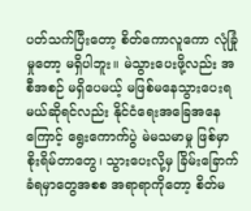ပတ်သက်ပြီးတော့ စိတ်ကောလူကော လုံခြုံမှုတော့ မရှိပါဘူး။ မဲသွားပေးဖို့လည်း အစီအစဉ် မရှိပေမယ့် မဖြစ်မနေသွားပေးရမယ်ဆိုရင်လည်း နိုင်ငံရေးအခြေအနေကြောင့် ရွေးကောက်ပွဲ မဲမသမာမှု ဖြစ်မှာစိုးရိမ်တာတွေ၊ သွားပေးလို့မှ ခြိမ်းခြောက်ခံရမှာတွေအစစ အရာရာကိုတော့ စိတ်မ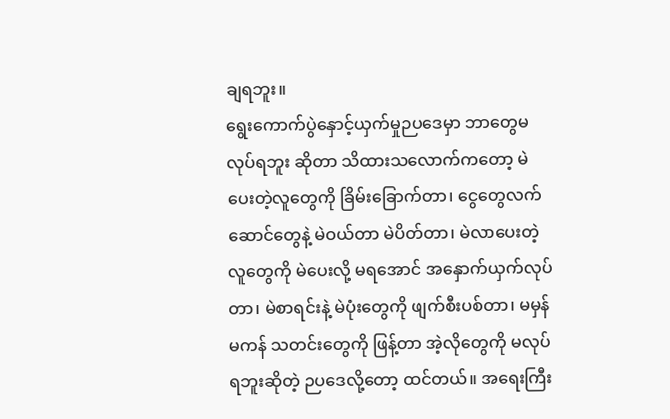ချရဘူး။
ရွေးကောက်ပွဲနှောင့်ယှက်မှုဉပဒေမှာ ဘာတွေမလုပ်ရဘူး ဆိုတာ သိထားသလောက်ကတော့ မဲပေးတဲ့လူတွေကို ခြိမ်းခြောက်တာ၊ ငွေတွေလက်ဆောင်တွေနဲ့ မဲဝယ်တာ မဲပိတ်တာ၊ မဲလာပေးတဲ့လူတွေကို မဲပေးလို့ မရအောင် အနှောက်ယှက်လုပ်တာ၊ မဲစာရင်းနဲ့ မဲပုံးတွေကို ဖျက်စီးပစ်တာ၊ မမှန်မကန် သတင်းတွေကို ဖြန့်တာ အဲ့လိုတွေကို မလုပ်ရဘူးဆိုတဲ့ ဉပဒေလို့တော့ ထင်တယ်။ အရေးကြီး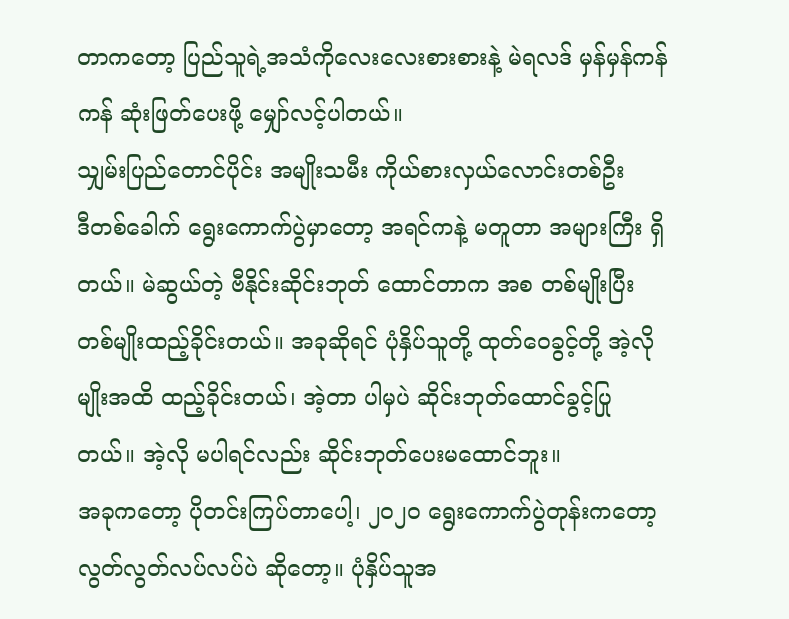တာကတော့ ပြည်သူရဲ့အသံကိုလေးလေးစားစားနဲ့ မဲရလဒ် မှန်မှန်ကန်ကန် ဆုံးဖြတ်ပေးဖို့ မျှော်လင့်ပါတယ်။
သျှမ်းပြည်တောင်ပိုင်း အမျိုးသမီး ကိုယ်စားလှယ်လောင်းတစ်ဦး
ဒီတစ်ခေါက် ရွေးကောက်ပွဲမှာတော့ အရင်ကနဲ့ မတူတာ အများကြီး ရှိတယ်။ မဲဆွယ်တဲ့ ဗီနိုင်းဆိုင်းဘုတ် ထောင်တာက အစ တစ်မျိုးပြီးတစ်မျိုးထည့်ခိုင်းတယ်။ အခုဆိုရင် ပုံနှိပ်သူတို့ ထုတ်ဝေခွင့်တို့ အဲ့လိုမျိုးအထိ ထည့်ခိုင်းတယ်၊ အဲ့တာ ပါမှပဲ ဆိုင်းဘုတ်ထောင်ခွင့်ပြုတယ်။ အဲ့လို မပါရင်လည်း ဆိုင်းဘုတ်ပေးမထောင်ဘူး။
အခုကတော့ ပိုတင်းကြပ်တာပေါ့၊ ၂၀၂၀ ရွေးကောက်ပွဲတုန်းကတော့ လွတ်လွတ်လပ်လပ်ပဲ ဆိုတော့။ ပုံနှိပ်သူအ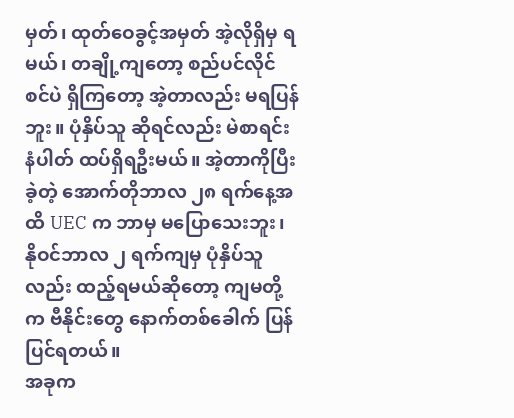မှတ်၊ ထုတ်ဝေခွင့်အမှတ် အဲ့လိုရှိမှ ရမယ်၊ တချို့ကျတော့ စည်ပင်လိုင်စင်ပဲ ရှိကြတော့ အဲ့တာလည်း မရပြန်ဘူး။ ပုံနှိပ်သူ ဆိုရင်လည်း မဲစာရင်းနံပါတ် ထပ်ရှိရဦးမယ်။ အဲ့တာကိုပြီးခဲ့တဲ့ အောက်တိုဘာလ ၂၈ ရက်နေ့အထိ UEC က ဘာမှ မပြောသေးဘူး၊ နိုဝင်ဘာလ ၂ ရက်ကျမှ ပုံနှိပ်သူလည်း ထည့်ရမယ်ဆိုတော့ ကျမတို့က ဗီနိုင်းတွေ နောက်တစ်ခေါက် ပြန်ပြင်ရတယ်။
အခုက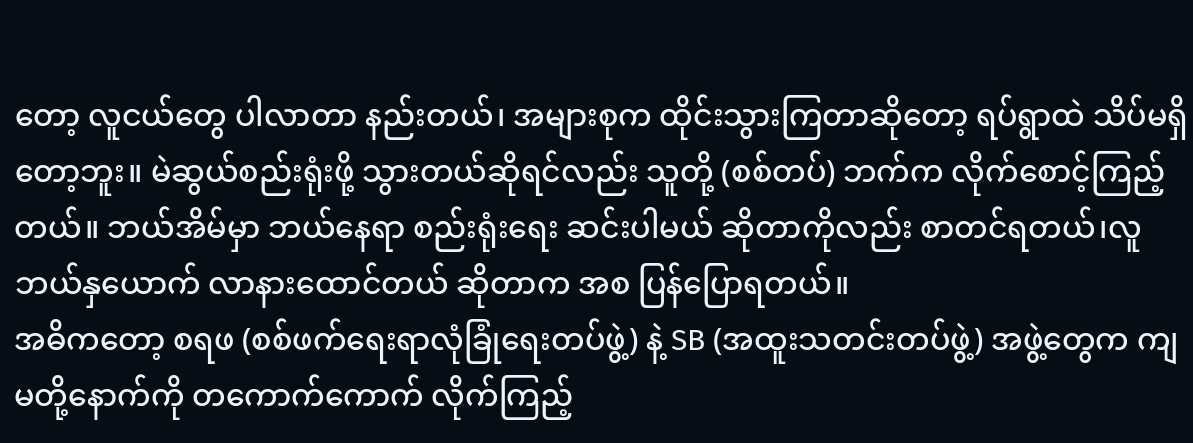တော့ လူငယ်တွေ ပါလာတာ နည်းတယ်၊ အများစုက ထိုင်းသွားကြတာဆိုတော့ ရပ်ရွာထဲ သိပ်မရှိတော့ဘူး။ မဲဆွယ်စည်းရုံးဖို့ သွားတယ်ဆိုရင်လည်း သူတို့ (စစ်တပ်) ဘက်က လိုက်စောင့်ကြည့်တယ်။ ဘယ်အိမ်မှာ ဘယ်နေရာ စည်းရုံးရေး ဆင်းပါမယ် ဆိုတာကိုလည်း စာတင်ရတယ်၊လူဘယ်နှယောက် လာနားထောင်တယ် ဆိုတာက အစ ပြန်ပြောရတယ်။
အဓိကတော့ စရဖ (စစ်ဖက်ရေးရာလုံခြုံရေးတပ်ဖွဲ့) နဲ့ SB (အထူးသတင်းတပ်ဖွဲ့) အဖွဲ့တွေက ကျမတို့နောက်ကို တကောက်ကောက် လိုက်ကြည့်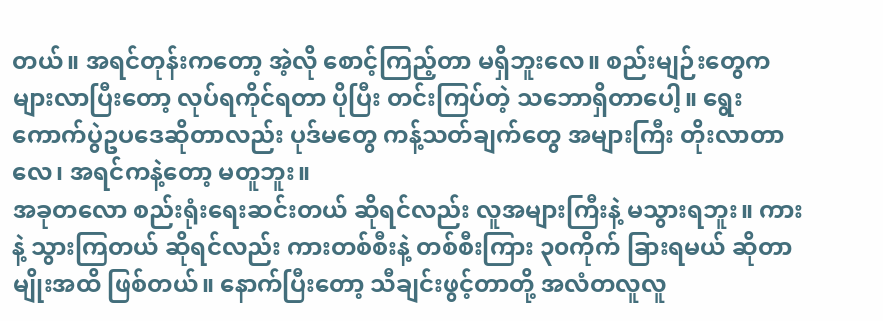တယ်။ အရင်တုန်းကတော့ အဲ့လို စောင့်ကြည့်တာ မရှိဘူးလေ။ စည်းမျဉ်းတွေက များလာပြီးတော့ လုပ်ရကိုင်ရတာ ပိုပြီး တင်းကြပ်တဲ့ သဘောရှိတာပေါ့။ ရွေးကောက်ပွဲဥပဒေဆိုတာလည်း ပုဒ်မတွေ ကန့်သတ်ချက်တွေ အများကြီး တိုးလာတာလေ၊ အရင်ကနဲ့တော့ မတူဘူး။
အခုတလော စည်းရုံးရေးဆင်းတယ် ဆိုရင်လည်း လူအများကြီးနဲ့ မသွားရဘူး။ ကားနဲ့ သွားကြတယ် ဆိုရင်လည်း ကားတစ်စီးနဲ့ တစ်စီးကြား ၃၀ကိုက် ခြားရမယ် ဆိုတာမျိုးအထိ ဖြစ်တယ်။ နောက်ပြီးတော့ သီချင်းဖွင့်တာတို့ အလံတလူလူ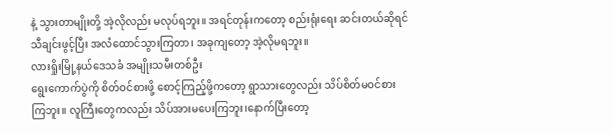နဲ့ သွားတာမျိုးတို့ အဲ့လိုလည်း မလုပ်ရဘူး။ အရင်တုန်းကတော့ စည်းရုံးရေး ဆင်းတယ်ဆိုရင် သီချင်းဖွင့်ပြီး အလံထောင်သွားကြတာ၊ အခုကျတော့ အဲ့လိုမရဘူး။
လားရှိုးမြို့နယ်ဒေသခံ အမျိုးသမီးတစ်ဦး
ရွေးကောက်ပွဲကို စိတ်ဝင်စားဖို့ စောင့်ကြည့်ဖို့ကတော့ ရွာသားတွေလည်း သိပ်စိတ်မဝင်စားကြဘူး။ လူကြီးတွေကလည်း သိပ်အားမပေးကြဘူး၊နောက်ပြီးတော့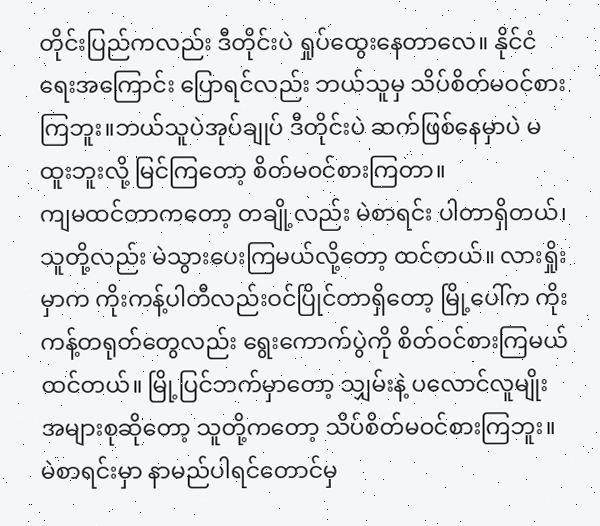တိုင်းပြည်ကလည်း ဒီတိုင်းပဲ ရှုပ်ထွေးနေတာလေ။ နိုင်ငံရေးအကြောင်း ပြောရင်လည်း ဘယ်သူမှ သိပ်စိတ်မဝင်စားကြဘူး။ဘယ်သူပဲအုပ်ချုပ် ဒီတိုင်းပဲ ဆက်ဖြစ်နေမှာပဲ မထူးဘူးလို့ မြင်ကြတော့ စိတ်မဝင်စားကြတာ။
ကျမထင်တာကတော့ တချို့လည်း မဲစာရင်း ပါတာရှိတယ်၊ သူတို့လည်း မဲသွားပေးကြမယ်လို့တော့ ထင်တယ်။ လားရှိုးမှာက ကိုးကန့်ပါတီလည်းဝင်ပြိုင်တာရှိတော့ မြို့ပေါ်က ကိုးကန့်တရုတ်တွေလည်း ရွေးကောက်ပွဲကို စိတ်ဝင်စားကြမယ် ထင်တယ်။ မြို့ပြင်ဘက်မှာတော့ သျှမ်းနဲ့ ပလောင်လူမျိုး အများစုဆိုတော့ သူတို့ကတော့ သိပ်စိတ်မဝင်စားကြဘူး။
မဲစာရင်းမှာ နာမည်ပါရင်တောင်မှ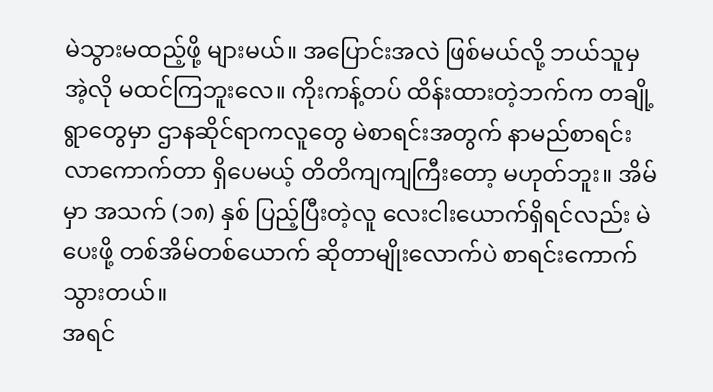မဲသွားမထည့်ဖို့ များမယ်။ အပြောင်းအလဲ ဖြစ်မယ်လို့ ဘယ်သူမှ အဲ့လို မထင်ကြဘူးလေ။ ကိုးကန့်တပ် ထိန်းထားတဲ့ဘက်က တချို့ရွာတွေမှာ ဌာနဆိုင်ရာကလူတွေ မဲစာရင်းအတွက် နာမည်စာရင်း လာကောက်တာ ရှိပေမယ့် တိတိကျကျကြီးတော့ မဟုတ်ဘူး။ အိမ်မှာ အသက် (၁၈) နှစ် ပြည့်ပြီးတဲ့လူ လေးငါးယောက်ရှိရင်လည်း မဲပေးဖို့ တစ်အိမ်တစ်ယောက် ဆိုတာမျိုးလောက်ပဲ စာရင်းကောက်သွားတယ်။
အရင်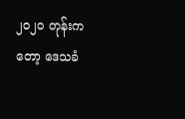၂၀၂၀ တုန်းကတော့ ဒေသခံ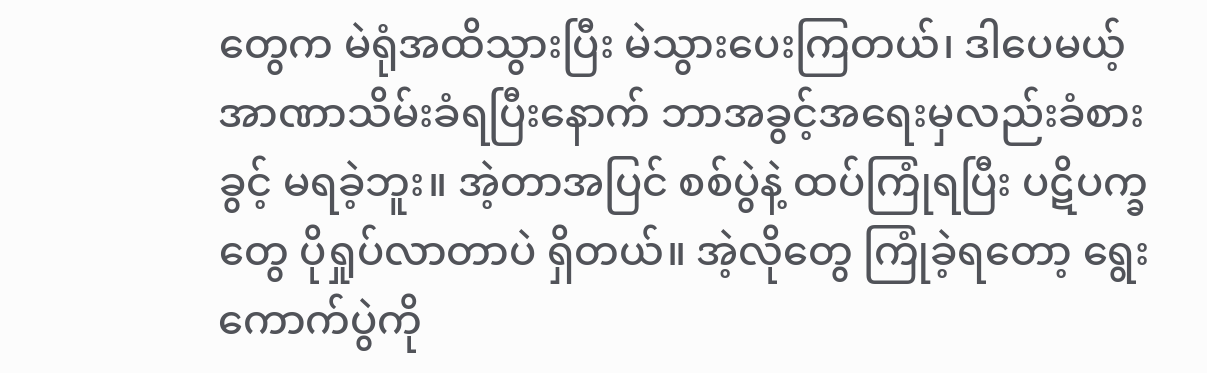တွေက မဲရုံအထိသွားပြီး မဲသွားပေးကြတယ်၊ ဒါပေမယ့် အာဏာသိမ်းခံရပြီးနောက် ဘာအခွင့်အရေးမှလည်းခံစားခွင့် မရခဲ့ဘူး။ အဲ့တာအပြင် စစ်ပွဲနဲ့ ထပ်ကြုံရပြီး ပဋိပက္ခတွေ ပိုရှုပ်လာတာပဲ ရှိတယ်။ အဲ့လိုတွေ ကြုံခဲ့ရတော့ ရွေးကောက်ပွဲကို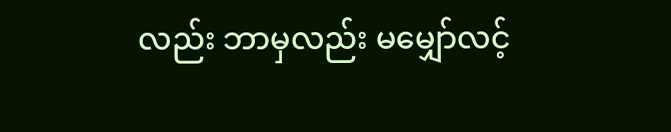လည်း ဘာမှလည်း မမျှော်လင့်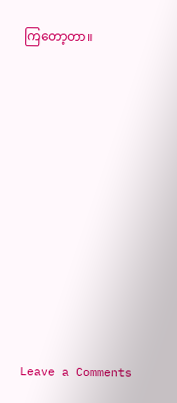ကြတော့တာ။












Leave a Comments